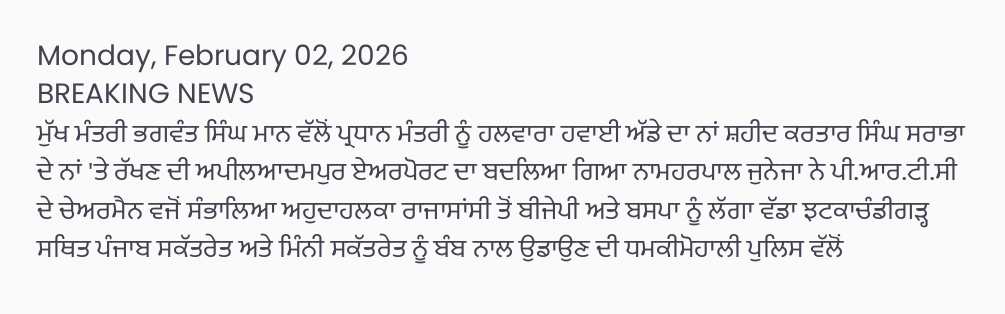Monday, February 02, 2026
BREAKING NEWS
ਮੁੱਖ ਮੰਤਰੀ ਭਗਵੰਤ ਸਿੰਘ ਮਾਨ ਵੱਲੋਂ ਪ੍ਰਧਾਨ ਮੰਤਰੀ ਨੂੰ ਹਲਵਾਰਾ ਹਵਾਈ ਅੱਡੇ ਦਾ ਨਾਂ ਸ਼ਹੀਦ ਕਰਤਾਰ ਸਿੰਘ ਸਰਾਭਾ ਦੇ ਨਾਂ 'ਤੇ ਰੱਖਣ ਦੀ ਅਪੀਲਆਦਮਪੁਰ ਏਅਰਪੋਰਟ ਦਾ ਬਦਲਿਆ ਗਿਆ ਨਾਮਹਰਪਾਲ ਜੁਨੇਜਾ ਨੇ ਪੀ.ਆਰ.ਟੀ.ਸੀ ਦੇ ਚੇਅਰਮੈਨ ਵਜੋਂ ਸੰਭਾਲਿਆ ਅਹੁਦਾਹਲਕਾ ਰਾਜਾਸਾਂਸੀ ਤੋਂ ਬੀਜੇਪੀ ਅਤੇ ਬਸਪਾ ਨੂੰ ਲੱਗਾ ਵੱਡਾ ਝਟਕਾਚੰਡੀਗੜ੍ਹ ਸਥਿਤ ਪੰਜਾਬ ਸਕੱਤਰੇਤ ਅਤੇ ਮਿੰਨੀ ਸਕੱਤਰੇਤ ਨੂੰ ਬੰਬ ਨਾਲ ਉਡਾਉਣ ਦੀ ਧਮਕੀਮੋਹਾਲੀ ਪੁਲਿਸ ਵੱਲੋਂ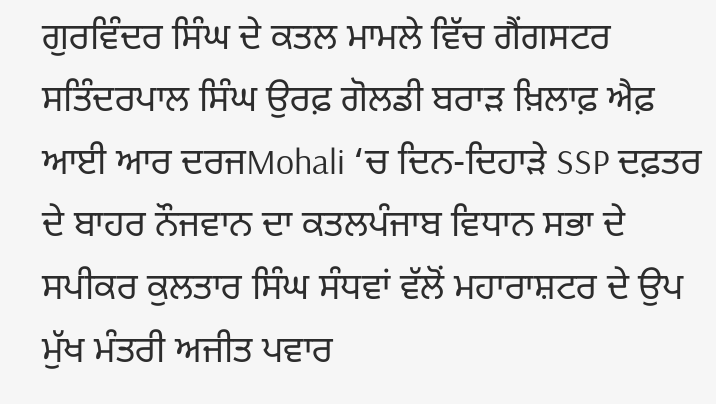ਗੁਰਵਿੰਦਰ ਸਿੰਘ ਦੇ ਕਤਲ ਮਾਮਲੇ ਵਿੱਚ ਗੈਂਗਸਟਰ ਸਤਿੰਦਰਪਾਲ ਸਿੰਘ ਉਰਫ਼ ਗੋਲਡੀ ਬਰਾੜ ਖ਼ਿਲਾਫ਼ ਐਫ਼ ਆਈ ਆਰ ਦਰਜMohali ‘ਚ ਦਿਨ-ਦਿਹਾੜੇ SSP ਦਫ਼ਤਰ ਦੇ ਬਾਹਰ ਨੌਜਵਾਨ ਦਾ ਕਤਲਪੰਜਾਬ ਵਿਧਾਨ ਸਭਾ ਦੇ ਸਪੀਕਰ ਕੁਲਤਾਰ ਸਿੰਘ ਸੰਧਵਾਂ ਵੱਲੋਂ ਮਹਾਰਾਸ਼ਟਰ ਦੇ ਉਪ ਮੁੱਖ ਮੰਤਰੀ ਅਜੀਤ ਪਵਾਰ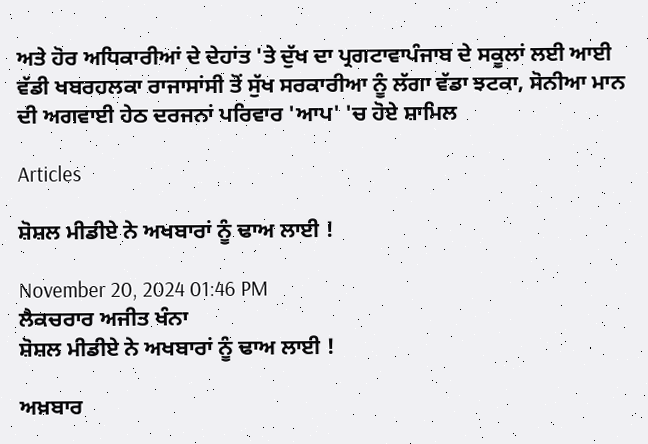ਅਤੇ ਹੋਰ ਅਧਿਕਾਰੀਆਂ ਦੇ ਦੇਹਾਂਤ 'ਤੇ ਦੁੱਖ ਦਾ ਪ੍ਰਗਟਾਵਾਪੰਜਾਬ ਦੇ ਸਕੂਲਾਂ ਲਈ ਆਈ ਵੱਡੀ ਖਬਰਹਲਕਾ ਰਾਜਾਸਾਂਸੀ ਤੋਂ ਸੁੱਖ ਸਰਕਾਰੀਆ ਨੂੰ ਲੱਗਾ ਵੱਡਾ ਝਟਕਾ, ਸੋਨੀਆ ਮਾਨ ਦੀ ਅਗਵਾਈ ਹੇਠ ਦਰਜਨਾਂ ਪਰਿਵਾਰ 'ਆਪ' 'ਚ ਹੋਏ ਸ਼ਾਮਿਲ

Articles

ਸ਼ੋਸ਼ਲ ਮੀਡੀਏ ਨੇ ਅਖਬਾਰਾਂ ਨੂੰ ਢਾਅ ਲਾਈ !

November 20, 2024 01:46 PM
ਲੈਕਚਰਾਰ ਅਜੀਤ ਖੰਨਾ
ਸ਼ੋਸ਼ਲ ਮੀਡੀਏ ਨੇ ਅਖਬਾਰਾਂ ਨੂੰ ਢਾਅ ਲਾਈ !

ਅਖ਼ਬਾਰ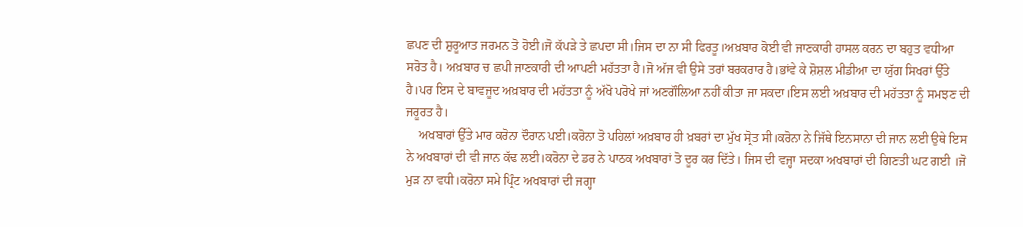ਛਪਣ ਦੀ ਸ਼ੁਰੂਆਤ ਜਰਮਨ ਤੋ ਹੋਈ।ਜੋ ਕੱਪੜੇ ਤੇ ਛਪਦਾ ਸੀ।ਜਿਸ ਦਾ ਨਾ ਸੀ ਫਿਰਤੂ।ਅਖ਼ਬਾਰ ਕੋਈ ਵੀ ਜਾਣਕਾਰੀ ਹਾਸਲ ਕਰਨ ਦਾ ਬਹੁਤ ਵਧੀਆ ਸਰੋਤ ਹੈ। ਅਖ਼ਬਾਰ ਚ ਛਪੀ ਜਾਣਕਾਰੀ ਦੀ ਆਪਣੀ ਮਹੱਤਤਾ ਹੈ।ਜੋ ਅੱਜ ਵੀ ਉਸੇ ਤਰਾਂ ਬਰਕਰਾਰ ਹੈ।ਭਾਂਵੇ ਕੇ ਸ਼ੋਸ਼ਲ ਮੀਡੀਆ ਦਾ ਯੁੱਗ ਸਿਖਰਾਂ ਉੱਤੇ ਹੈ।ਪਰ ਇਸ ਦੇ ਬਾਵਜੂਦ ਅਖ਼ਬਾਰ ਦੀ ਮਹੱਤਤਾ ਨੂੰ ਅੱਖੋ ਪਰੋਖੇ ਜਾਂ ਅਣਗੌਲਿਆ ਨਹੀਂ ਕੀਤਾ ਜਾ ਸਕਦਾ।ਇਸ ਲਈ ਅਖ਼ਬਾਰ ਦੀ ਮਹੱਤਤਾ ਨੂੰ ਸਮਝਣ ਦੀ ਜਰੂਰਤ ਹੈ।
    ਅਖਬਾਰਾਂ ਉੱਤੇ ਮਾਰ ਕਰੋਨਾ ਦੌਰਾਨ ਪਈ।ਕਰੋਨਾ ਤੋ ਪਹਿਲਾਂ ਅਖ਼ਬਾਰ ਹੀ ਖ਼ਬਰਾਂ ਦਾ ਮੁੱਖ ਸ੍ਰੋਤ ਸੀ।ਕਰੋਨਾ ਨੇ ਜਿੱਥੇ ਇਨਸਾਨਾ ਦੀ ਜਾਨ ਲਈ ਉਥੇ ਇਸ ਨੇ ਅਖਬਾਰਾਂ ਦੀ ਵੀ ਜਾਨ ਕੱਢ ਲਈ।ਕਰੋਨਾ ਦੇ ਡਰ ਨੇ ਪਾਠਕ ਅਖਬਾਰਾਂ ਤੋ ਦੂਰ ਕਰ ਦਿੱਤੇ। ਜਿਸ ਦੀ ਵਜ੍ਹਾ ਸਦਕਾ ਅਖਬਾਰਾਂ ਦੀ ਗਿਣਤੀ ਘਟ ਗਈ ।ਜੋ ਮੁੜ ਨਾ ਵਧੀ।ਕਰੋਨਾ ਸਮੇ ਪ੍ਰਿੰਟ ਅਖਬਾਰਾਂ ਦੀ ਜਗ੍ਹਾ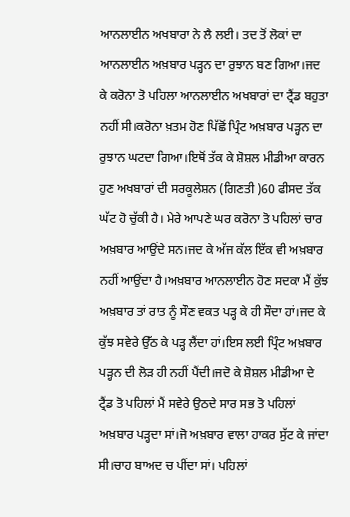ਆਨਲਾਈਨ ਅਖਬਾਰਾ ਨੇ ਲੈ ਲਈ। ਤਦ ਤੋਂ ਲੋਕਾਂ ਦਾ ਆਨਲਾਈਨ ਅਖ਼ਬਾਰ ਪੜ੍ਹਨ ਦਾ ਰੁਝਾਨ ਬਣ ਗਿਆ।ਜਦ ਕੇ ਕਰੋਨਾ ਤੋ ਪਹਿਲਾ ਆਨਲਾਈਨ ਅਖਬਾਰਾਂ ਦਾ ਟ੍ਰੈਂਡ ਬਹੁਤਾ ਨਹੀਂ ਸੀ।ਕਰੋਨਾ ਖ਼ਤਮ ਹੋਣ ਪਿੱਛੋਂ ਪ੍ਰਿੰਟ ਅਖ਼ਬਾਰ ਪੜ੍ਹਨ ਦਾ ਰੁਝਾਨ ਘਟਦਾ ਗਿਆ।ਇਥੋਂ ਤੱਕ ਕੇ ਸ਼ੋਸ਼ਲ ਮੀਡੀਆ ਕਾਰਨ ਹੁਣ ਅਖਬਾਰਾਂ ਦੀ ਸਰਕੂਲੇਸ਼ਨ (ਗਿਣਤੀ )60 ਫੀਸਦ ਤੱਕ ਘੱਟ ਹੋ ਚੁੱਕੀ ਹੈ। ਮੇਰੇ ਆਪਣੇ ਘਰ ਕਰੋਨਾ ਤੋ ਪਹਿਲਾਂ ਚਾਰ ਅਖ਼ਬਾਰ ਆਉਂਦੇ ਸਨ।ਜਦ ਕੇ ਅੱਜ ਕੱਲ ਇੱਕ ਵੀ ਅਖ਼ਬਾਰ ਨਹੀਂ ਆਉਂਦਾ ਹੈ।ਅਖ਼ਬਾਰ ਆਨਲਾਈਨ ਹੋਣ ਸਦਕਾ ਮੈਂ ਕੁੱਝ ਅਖ਼ਬਾਰ ਤਾਂ ਰਾਤ ਨੂੰ ਸੌਣ ਵਕਤ ਪੜ੍ਹ ਕੇ ਹੀ ਸੌਦਾ ਹਾਂ।ਜਦ ਕੇ ਕੁੱਝ ਸਵੇਰੇ ਉੱਠ ਕੇ ਪੜ੍ਹ ਲੈਂਦਾ ਹਾਂ।ਇਸ ਲਈ ਪ੍ਰਿੰਟ ਅਖ਼ਬਾਰ ਪੜ੍ਹਨ ਦੀ ਲੋੜ ਹੀ ਨਹੀਂ ਪੈਂਦੀ।ਜਦੋ ਕੇ ਸ਼ੋਸ਼ਲ ਮੀਡੀਆ ਦੇ ਟ੍ਰੈਂਡ ਤੋ ਪਹਿਲਾਂ ਮੈਂ ਸਵੇਰੇ ਉਠਦੇ ਸਾਰ ਸਭ ਤੋ ਪਹਿਲਾਂ ਅਖ਼ਬਾਰ ਪੜ੍ਹਦਾ ਸਾਂ।ਜੋ ਅਖ਼ਬਾਰ ਵਾਲਾ ਹਾਕਰ ਸੁੱਟ ਕੇ ਜਾਂਦਾ ਸੀ।ਚਾਹ ਬਾਅਦ ਚ ਪੀਂਦਾ ਸਾਂ। ਪਹਿਲਾਂ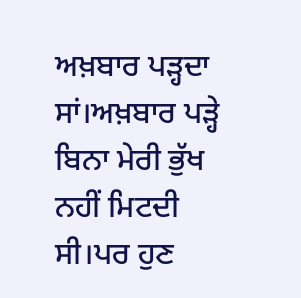ਅਖ਼ਬਾਰ ਪੜ੍ਹਦਾ ਸਾਂ।ਅਖ਼ਬਾਰ ਪੜ੍ਹੇ ਬਿਨਾ ਮੇਰੀ ਭੁੱਖ ਨਹੀਂ ਮਿਟਦੀ ਸੀ।ਪਰ ਹੁਣ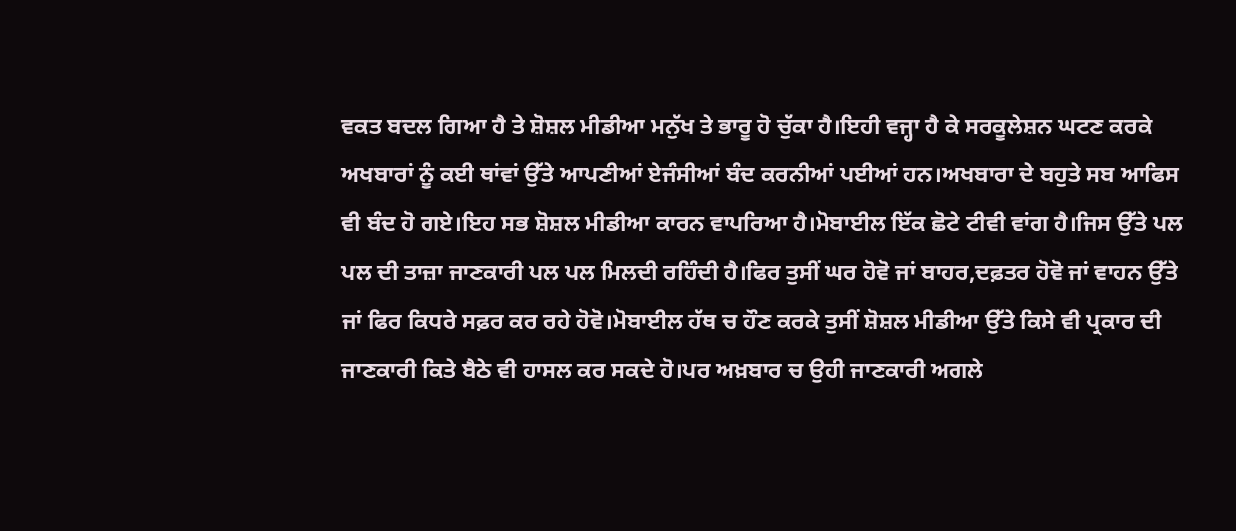ਵਕਤ ਬਦਲ ਗਿਆ ਹੈ ਤੇ ਸ਼ੋਸ਼ਲ ਮੀਡੀਆ ਮਨੁੱਖ ਤੇ ਭਾਰੂ ਹੋ ਚੁੱਕਾ ਹੈ।ਇਹੀ ਵਜ੍ਹਾ ਹੈ ਕੇ ਸਰਕੂਲੇਸ਼ਨ ਘਟਣ ਕਰਕੇ ਅਖਬਾਰਾਂ ਨੂੰ ਕਈ ਥਾਂਵਾਂ ਉੱਤੇ ਆਪਣੀਆਂ ਏਜੰਸੀਆਂ ਬੰਦ ਕਰਨੀਆਂ ਪਈਆਂ ਹਨ।ਅਖਬਾਰਾ ਦੇ ਬਹੁਤੇ ਸਬ ਆਫਿਸ ਵੀ ਬੰਦ ਹੋ ਗਏ।ਇਹ ਸਭ ਸ਼ੋਸ਼ਲ ਮੀਡੀਆ ਕਾਰਨ ਵਾਪਰਿਆ ਹੈ।ਮੋਬਾਈਲ ਇੱਕ ਛੋਟੇ ਟੀਵੀ ਵਾਂਗ ਹੈ।ਜਿਸ ਉੱਤੇ ਪਲ ਪਲ ਦੀ ਤਾਜ਼ਾ ਜਾਣਕਾਰੀ ਪਲ ਪਲ ਮਿਲਦੀ ਰਹਿੰਦੀ ਹੈ।ਫਿਰ ਤੁਸੀਂ ਘਰ ਹੋਵੋ ਜਾਂ ਬਾਹਰ,ਦਫ਼ਤਰ ਹੋਵੋ ਜਾਂ ਵਾਹਨ ਉੱਤੇ ਜਾਂ ਫਿਰ ਕਿਧਰੇ ਸਫ਼ਰ ਕਰ ਰਹੇ ਹੋਵੋ।ਮੋਬਾਈਲ ਹੱਥ ਚ ਹੌਣ ਕਰਕੇ ਤੁਸੀਂ ਸ਼ੋਸ਼ਲ ਮੀਡੀਆ ਉੱਤੇ ਕਿਸੇ ਵੀ ਪ੍ਰਕਾਰ ਦੀ ਜਾਣਕਾਰੀ ਕਿਤੇ ਬੈਠੇ ਵੀ ਹਾਸਲ ਕਰ ਸਕਦੇ ਹੋ।ਪਰ ਅਖ਼ਬਾਰ ਚ ਉਹੀ ਜਾਣਕਾਰੀ ਅਗਲੇ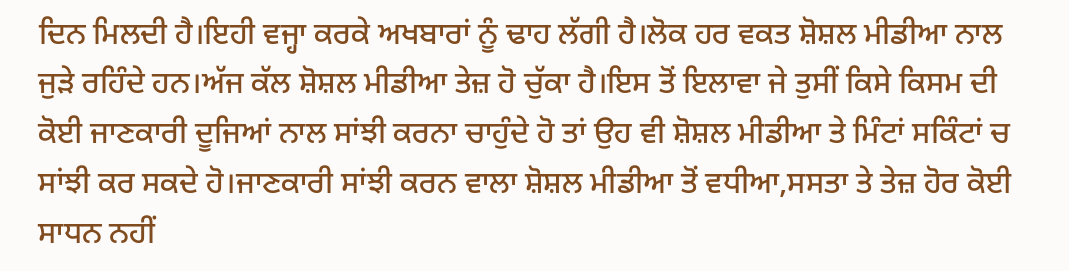ਦਿਨ ਮਿਲਦੀ ਹੈ।ਇਹੀ ਵਜ੍ਹਾ ਕਰਕੇ ਅਖਬਾਰਾਂ ਨੂੰ ਢਾਹ ਲੱਗੀ ਹੈ।ਲੋਕ ਹਰ ਵਕਤ ਸ਼ੋਸ਼ਲ ਮੀਡੀਆ ਨਾਲ ਜੁੜੇ ਰਹਿੰਦੇ ਹਨ।ਅੱਜ ਕੱਲ ਸ਼ੋਸ਼ਲ ਮੀਡੀਆ ਤੇਜ਼ ਹੋ ਚੁੱਕਾ ਹੈ।ਇਸ ਤੋਂ ਇਲਾਵਾ ਜੇ ਤੁਸੀਂ ਕਿਸੇ ਕਿਸਮ ਦੀ ਕੋਈ ਜਾਣਕਾਰੀ ਦੂਜਿਆਂ ਨਾਲ ਸਾਂਝੀ ਕਰਨਾ ਚਾਹੁੰਦੇ ਹੋ ਤਾਂ ਉਹ ਵੀ ਸ਼ੋਸ਼ਲ ਮੀਡੀਆ ਤੇ ਮਿੰਟਾਂ ਸਕਿੰਟਾਂ ਚ ਸਾਂਝੀ ਕਰ ਸਕਦੇ ਹੋ।ਜਾਣਕਾਰੀ ਸਾਂਝੀ ਕਰਨ ਵਾਲਾ ਸ਼ੋਸ਼ਲ ਮੀਡੀਆ ਤੋਂ ਵਧੀਆ,ਸਸਤਾ ਤੇ ਤੇਜ਼ ਹੋਰ ਕੋਈ ਸਾਧਨ ਨਹੀਂ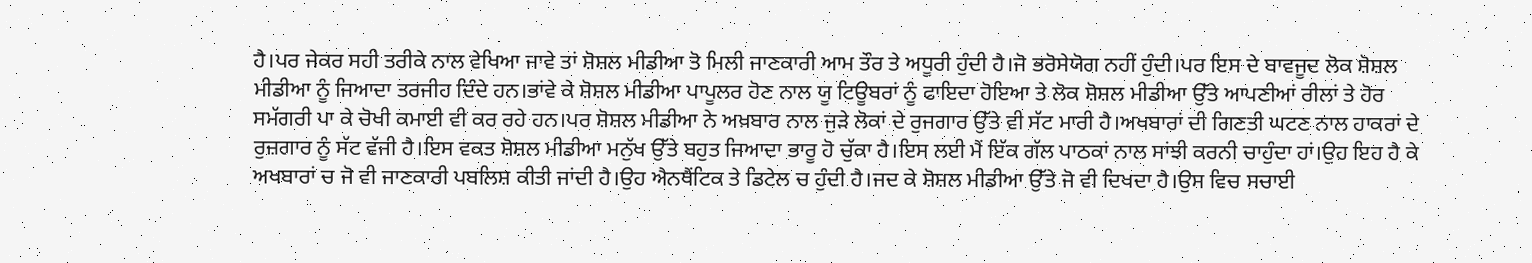ਹੈ।ਪਰ ਜੇਕਰ ਸਹੀ ਤਰੀਕੇ ਨਾਲ ਵੇਖਿਆ ਜਾਵੇ ਤਾਂ ਸ਼ੋਸ਼ਲ ਮੀਡੀਆ ਤੋ ਮਿਲੀ ਜਾਣਕਾਰੀ ਆਮ ਤੌਰ ਤੇ ਅਧੂਰੀ ਹੁੰਦੀ ਹੈ।ਜੋ ਭਰੋਸੇਯੋਗ ਨਹੀਂ ਹੁੰਦੀ।ਪਰ ਇਸ ਦੇ ਬਾਵਜੂਦ ਲੋਕ ਸ਼ੋਸ਼ਲ ਮੀਡੀਆ ਨੂੰ ਜਿਆਦਾ ਤਰਜੀਹ ਦਿੰਦੇ ਹਨ।ਭਾਂਵੇ ਕੇ ਸ਼ੋਸ਼ਲ ਮੀਡੀਆ ਪਾਪੂਲਰ ਹੋਣ ਨਾਲ ਯੂ ਟਿਊਬਰਾਂ ਨੂੰ ਫਾਇਦਾ ਹੋਇਆ ਤੇ ਲੋਕ ਸ਼ੋਸ਼ਲ ਮੀਡੀਆ ਉੱਤੇ ਆਪਣੀਆਂ ਰੀਲਾਂ ਤੇ ਹੋਰ ਸਮੱਗਰੀ ਪਾ ਕੇ ਚੋਖੀ ਕਮਾਈ ਵੀ ਕਰ ਰਹੇ ਹਨ।ਪਰ ਸ਼ੋਸ਼ਲ ਮੀਡੀਆ ਨੇ ਅਖ਼ਬਾਰ ਨਾਲ ਜੁੜੇ ਲੋਕਾਂ ਦੇ ਰੁਜਗਾਰ ਉੱਤੇ ਵੀ ਸੱਟ ਮਾਰੀ ਹੈ।ਅਖਬਾਰਾਂ ਦੀ ਗਿਣਤੀ ਘਟਣ ਨਾਲ ਹਾਕਰਾਂ ਦੇ ਰੁਜ਼ਗਾਰ ਨੂੰ ਸੱਟ ਵੱਜੀ ਹੈ।ਇਸ ਵਕਤ ਸ਼ੋਸ਼ਲ ਮੀਡੀਆ ਮਨੁੱਖ ਉੱਤੇ ਬਹੁਤ ਜਿਆਦਾ ਭਾਰੂ ਹੋ ਚੁੱਕਾ ਹੈ।ਇਸ ਲਈ ਮੈਂ ਇੱਕ ਗੱਲ ਪਾਠਕਾਂ ਨਾਲ ਸਾਂਝੀ ਕਰਨੀ ਚਾਹੁੰਦਾ ਹਾਂ।ਉਹ ਇਹ ਹੈ ਕੇ ਅਖਬਾਰਾਂ ਚ ਜੋ ਵੀ ਜਾਣਕਾਰੀ ਪਬਲਿਸ਼ ਕੀਤੀ ਜਾਂਦੀ ਹੈ।ਉਹ ਐਨਥੈਂਟਿਕ ਤੇ ਡਿਟੇਲ ਚ ਹੁੰਦੀ ਹੈ।ਜਦ ਕੇ ਸ਼ੋਸ਼ਲ ਮੀਡੀਆ ਉੱਤੇ ਜੋ ਵੀ ਦਿਖਦਾ ਹੈ।ਉਸ ਵਿਚ ਸਚਾਈ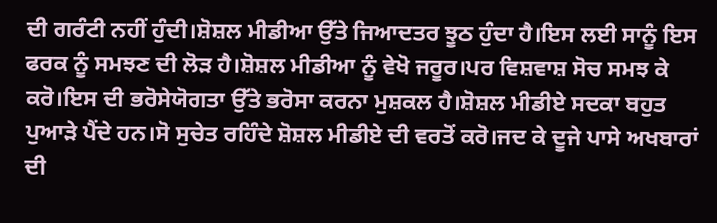ਦੀ ਗਰੰਟੀ ਨਹੀਂ ਹੁੰਦੀ।ਸ਼ੋਸ਼ਲ ਮੀਡੀਆ ਉੱਤੇ ਜਿਆਦਤਰ ਝੂਠ ਹੁੰਦਾ ਹੈ।ਇਸ ਲਈ ਸਾਨੂੰ ਇਸ ਫਰਕ ਨੂੰ ਸਮਝਣ ਦੀ ਲੋੜ ਹੈ।ਸ਼ੋਸ਼ਲ ਮੀਡੀਆ ਨੂੰ ਵੇਖੋ ਜਰੂਰ।ਪਰ ਵਿਸ਼ਵਾਸ਼ ਸੋਚ ਸਮਝ ਕੇ ਕਰੋ।ਇਸ ਦੀ ਭਰੋਸੇਯੋਗਤਾ ਉੱਤੇ ਭਰੋਸਾ ਕਰਨਾ ਮੁਸ਼ਕਲ ਹੈ।ਸ਼ੋਸ਼ਲ ਮੀਡੀਏ ਸਦਕਾ ਬਹੁਤ ਪੁਆੜੇ ਪੈਂਦੇ ਹਨ।ਸੋ ਸੁਚੇਤ ਰਹਿੰਦੇ ਸ਼ੋਸ਼ਲ ਮੀਡੀਏ ਦੀ ਵਰਤੋਂ ਕਰੋ।ਜਦ ਕੇ ਦੂਜੇ ਪਾਸੇ ਅਖਬਾਰਾਂ ਦੀ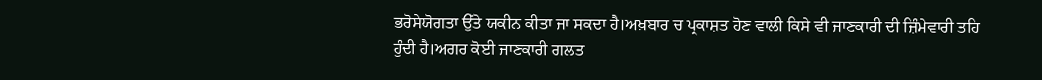ਭਰੋਸੇਯੋਗਤਾ ਉੱਤੇ ਯਕੀਨ ਕੀਤਾ ਜਾ ਸਕਦਾ ਹੈ।ਅਖ਼ਬਾਰ ਚ ਪ੍ਰਕਾਸ਼ਤ ਹੋਣ ਵਾਲੀ ਕਿਸੇ ਵੀ ਜਾਣਕਾਰੀ ਦੀ ਜ਼ਿੰਮੇਵਾਰੀ ਤਹਿ ਹੁੰਦੀ ਹੈ।ਅਗਰ ਕੋਈ ਜਾਣਕਾਰੀ ਗਲਤ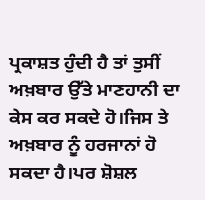ਪ੍ਰਕਾਸ਼ਤ ਹੁੰਦੀ ਹੈ ਤਾਂ ਤੁਸੀਂ ਅਖ਼ਬਾਰ ਉੱਤੇ ਮਾਣਹਾਨੀ ਦਾ ਕੇਸ ਕਰ ਸਕਦੇ ਹੋ।ਜਿਸ ਤੇ ਅਖ਼ਬਾਰ ਨੂੰ ਹਰਜਾਨਾਂ ਹੋ ਸਕਦਾ ਹੈ।ਪਰ ਸ਼ੋਸ਼ਲ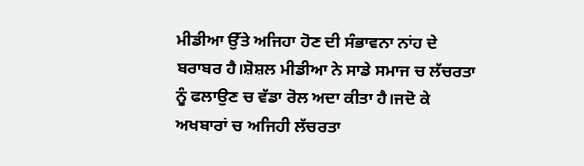ਮੀਡੀਆ ਉੱਤੇ ਅਜਿਹਾ ਹੋਣ ਦੀ ਸੰਭਾਵਨਾ ਨਾਂਹ ਦੇ ਬਰਾਬਰ ਹੈ।ਸ਼ੋਸ਼ਲ ਮੀਡੀਆ ਨੇ ਸਾਡੇ ਸਮਾਜ ਚ ਲੱਚਰਤਾ ਨੂੰ ਫਲਾਉਣ ਚ ਵੱਡਾ ਰੋਲ ਅਦਾ ਕੀਤਾ ਹੈ।ਜਦੋ ਕੇ ਅਖਬਾਰਾਂ ਚ ਅਜਿਹੀ ਲੱਚਰਤਾ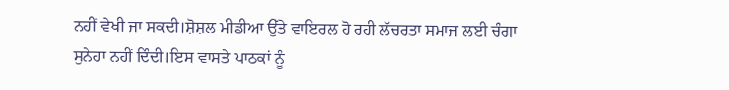ਨਹੀਂ ਵੇਖੀ ਜਾ ਸਕਦੀ।ਸ਼ੋਸ਼ਲ ਮੀਡੀਆ ਉੱਤੇ ਵਾਇਰਲ ਹੋ ਰਹੀ ਲੱਚਰਤਾ ਸਮਾਜ ਲਈ ਚੰਗਾ ਸੁਨੇਹਾ ਨਹੀਂ ਦਿੰਦੀ।ਇਸ ਵਾਸਤੇ ਪਾਠਕਾਂ ਨੂੰ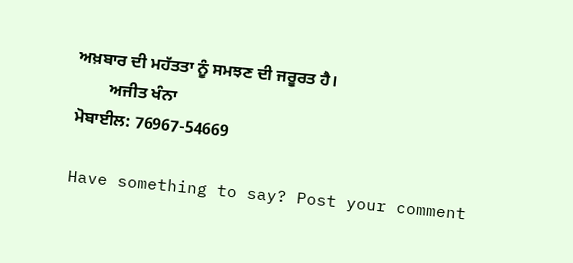ਅਖ਼ਬਾਰ ਦੀ ਮਹੱਤਤਾ ਨੂੰ ਸਮਝਣ ਦੀ ਜਰੂਰਤ ਹੈ।
        ਅਜੀਤ ਖੰਨਾ
ਮੋਬਾਈਲ: 76967-54669

Have something to say? Post your comment